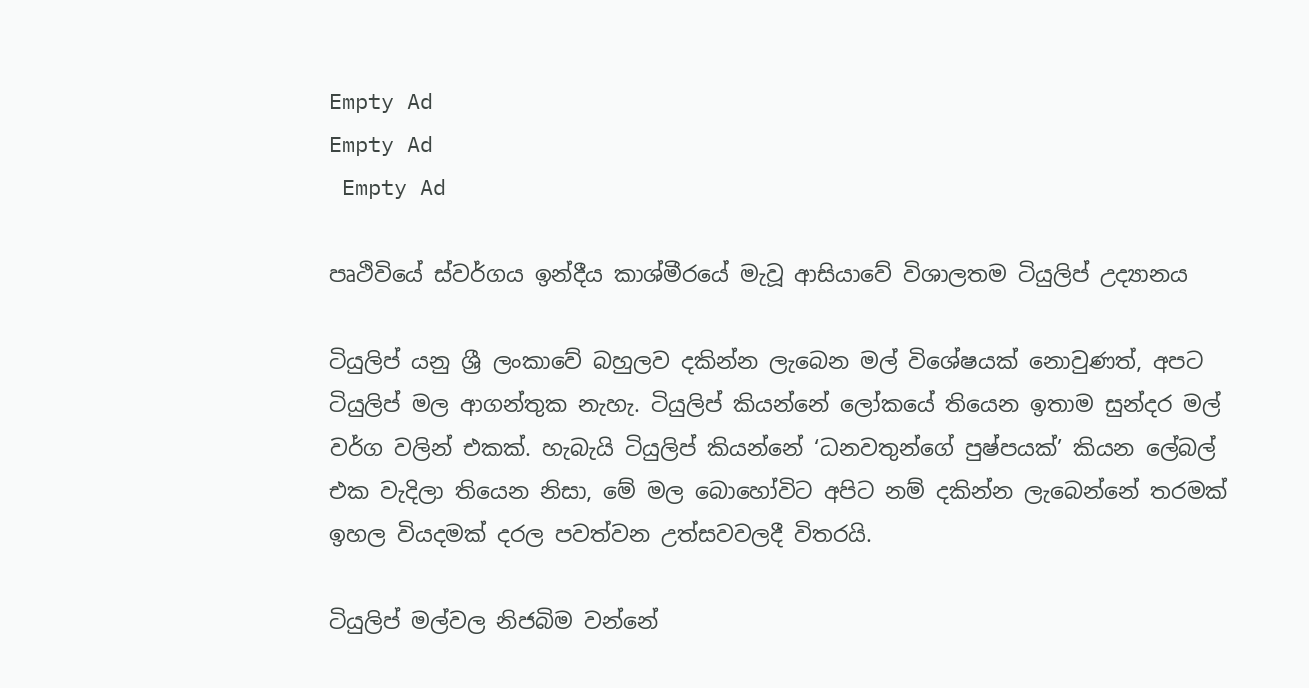Empty Ad
Empty Ad
 Empty Ad

පෘථිවියේ ස්වර්ගය ඉන්දීය කාශ්මීරයේ මැවූ ආසියාවේ විශාලතම ටියුලිප් උද්‍යානය

ටියුලිප් යනු ශ්‍රී ලංකාවේ බහුලව දකින්න ලැබෙන මල් විශේෂයක් නොවුණත්, අපට ටියුලිප් මල ආගන්තුක නැහැ. ටියුලිප් කියන්නේ ලෝකයේ තියෙන ඉතාම සුන්දර මල් වර්ග වලින් එකක්. හැබැයි ටියුලිප් කියන්නේ ‘ධනවතුන්ගේ පුෂ්පයක්’ කියන ලේබල් එක වැදිලා තියෙන නිසා, මේ මල බොහෝවිට අපිට නම් දකින්න ලැබෙන්නේ තරමක් ඉහල වියදමක් දරල පවත්වන උත්සවවලදී විතරයි.

ටියුලිප් මල්වල නිජබිම වන්නේ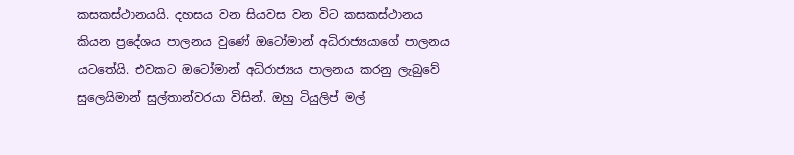කසකස්ථානයයි. දහසය වන සියවස වන විට කසකස්ථානය කියන ප්‍රදේශය පාලනය වුණේ ඔටෝමාන් අධිරාජ්‍යයාගේ පාලනය යටතේයි. එවකට ඔටෝමාන් අධිරාජ්‍යය පාලනය කරනු ලැබුවේ සුලෙයිමාන් සුල්තාන්වරයා විසින්. ඔහු ටියුලිප් මල්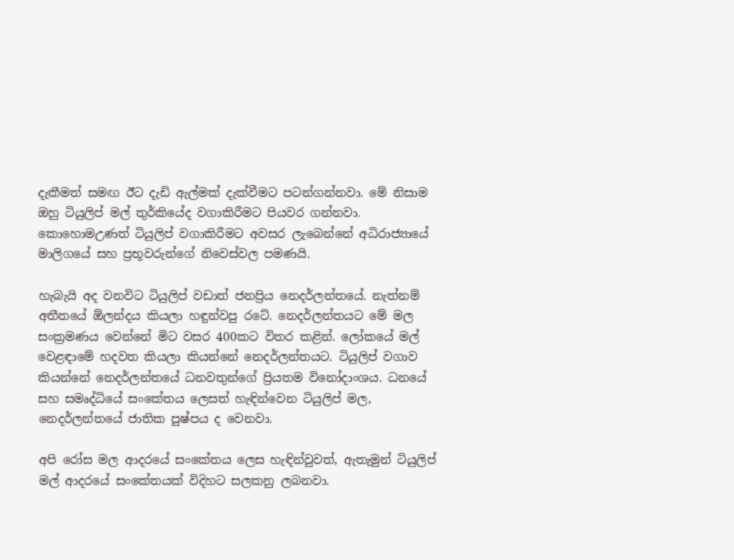දැකීමත් සමඟ ඊට දැඩි ඇල්මක් දැක්වීමට පටන්ගන්නවා. මේ නිසාම ඔහු ටියුලිප් මල් තුර්කියේද වගාකිරීමට පියවර ගන්නවා. කොහොමඋණත් ටියුලිප් වගාකිරීමට අවසර ලැබෙන්නේ අධිරාජ්‍යායේ මාලිගයේ සහ ප්‍රභූවරුන්ගේ නිවෙස්වල පමණයි.

හැබැයි අද වනවිට ටියුලිප් වඩාත් ජනප්‍රිය නෙදර්ලන්තයේ. නැත්නම් අතීතයේ ඕලන්දය කියලා හඳුන්වපු රටේ. නෙදර්ලන්තයට මේ මල සංක්‍රමණය වෙන්නේ මිට වසර 400කට විතර කළින්. ලෝකයේ මල් වෙළඳාමේ හදවත කියලා කියන්නේ නෙදර්ලන්තයට. ටියුලිප් වගාව කියන්නේ නෙදර්ලන්තයේ ධනවතුන්ගේ ප්‍රියතම විනෝදාංශය. ධනයේ සහ සමෘද්ධියේ සංකේතය ලෙසත් හැඳින්වෙන ටියුලිප් මල, නෙදර්ලන්තයේ ජාතික පුෂ්පය ද වෙනවා.

අපි රෝස මල ආදරයේ සංකේතය ලෙස හැඳින්වුවත්, ඇතැමුන් ටියුලිප් මල් ආදරයේ සංකේතයක් විදිහට සලකනු ලබනවා.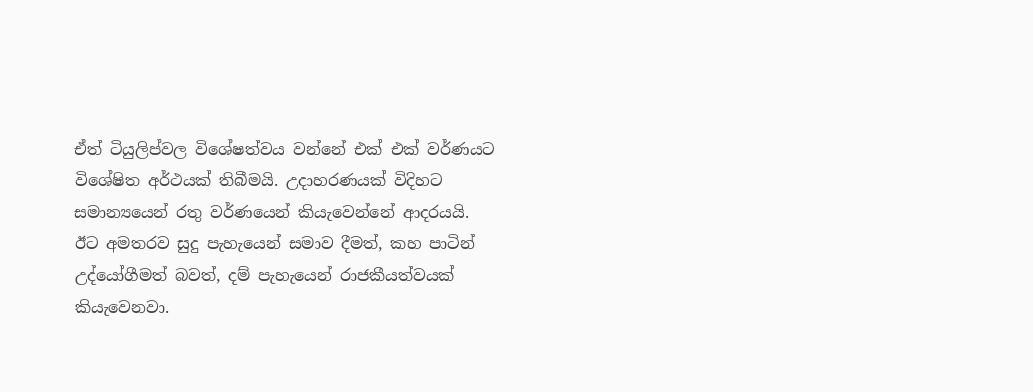ඒත් ටියුලිප්වල විශේෂත්වය වන්නේ එක් එක් වර්ණයට විශේෂිත අර්ථයක් තිබීමයි. උදාහරණයක් විදිහට සමාන්‍යයෙන් රතු වර්ණයෙන් කියැවෙන්නේ ආදරයයි. ඊට අමතරව සුදු පැහැයෙන් සමාව දීමත්, කහ පාටින් උද්යෝගීමත් බවත්, දම් පැහැයෙන් රාජකීයත්වයක් කියැවෙනවා.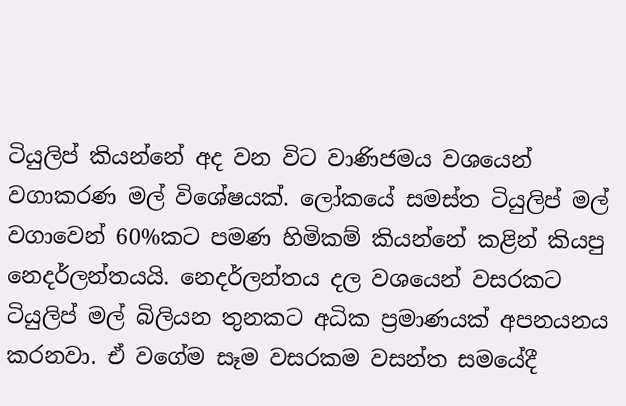ටියුලිප් කියන්නේ අද වන විට වාණිජමය වශයෙන් වගාකරණ මල් විශේෂයක්. ලෝකයේ සමස්ත ටියුලිප් මල් වගාවෙන් 60%කට පමණ හිමිකම් කියන්නේ කළින් කියපු නෙදර්ලන්තයයි. නෙදර්ලන්තය දල වශයෙන් වසරකට ටියුලිප් මල් බිලියන තුනකට අධික ප්‍රමාණයක් අපනයනය කරනවා. ඒ වගේම සෑම වසරකම වසන්ත සමයේදී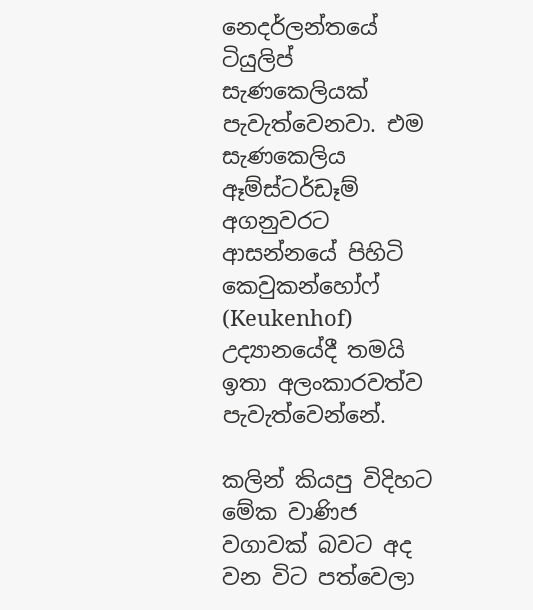නෙදර්ලන්තයේ ටියුලිප් සැණකෙලියක් පැවැත්වෙනවා. එම සැණකෙලිය ඈම්ස්ටර්ඩෑම් අගනුවරට ආසන්නයේ පිහිටි කෙවුකන්හෝෆ් (Keukenhof) උද්‍යානයේදී තමයි ඉතා අලංකාරවත්ව පැවැත්වෙන්නේ.

කලින් කියපු විදිහට මේක වාණිජ වගාවක් බවට අද වන විට පත්වෙලා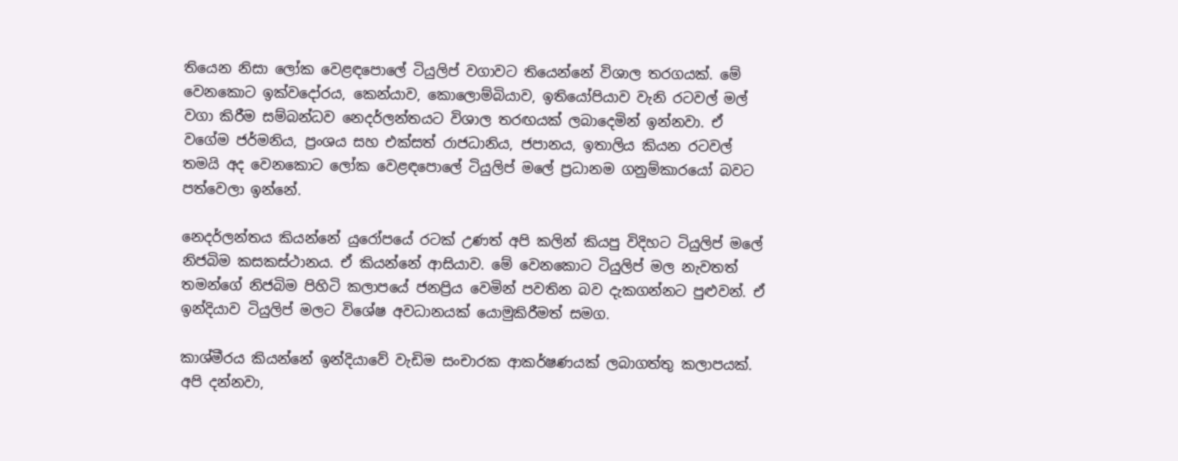තියෙන නිසා ලෝක වෙළඳපොලේ ටියුලිප් වගාවට තියෙන්නේ විශාල තරගයක්. මේ වෙනකොට ඉක්වදෝරය, කෙන්යාව, කොලොම්බියාව, ඉතියෝපියාව වැනි රටවල් මල් වගා කිරීම සම්බන්ධව නෙදර්ලන්තයට විශාල තරඟයක් ලබාදෙමින් ඉන්නවා. ඒ වගේම ජර්මනිය, ප්‍රංශය සහ එක්සත් රාජධානිය, ජපානය, ඉතාලිය කියන රටවල් තමයි අද වෙනකොට ලෝක වෙළඳපොලේ ටියුලිප් මලේ ප්‍රධානම ගනුම්කාරයෝ බවට පත්වෙලා ඉන්නේ.

නෙදර්ලන්තය කියන්නේ යුරෝපයේ රටක් උණත් අපි කලින් කියපු විදිහට ටියුලිප් මලේ නිජබිම කසකස්ථානය. ඒ කියන්නේ ආසියාව. මේ වෙනකොට ටියුලිප් මල නැවතත් තමන්ගේ නිජබිම පිහිටි කලාපයේ ජනප්‍රිය වෙමින් පවතින බව දැකගන්නට පුළුවන්. ඒ ඉන්දියාව ටියුලිප් මලට විශේෂ අවධානයක් යොමුකිරීමත් සමග.

කාශ්මීරය කියන්නේ ඉන්දියාවේ වැඩිම සංචාරක ආකර්ෂණයක් ලබාගත්තු කලාපයක්. අපි දන්නවා,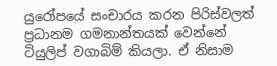යුරෝපයේ සංචාරය කරන පිරිස්වලත් ප්‍රධානම ගමනාන්තයක් වෙන්නේ ටියුලිප් වගාබිම් කියලා. ඒ නිසාම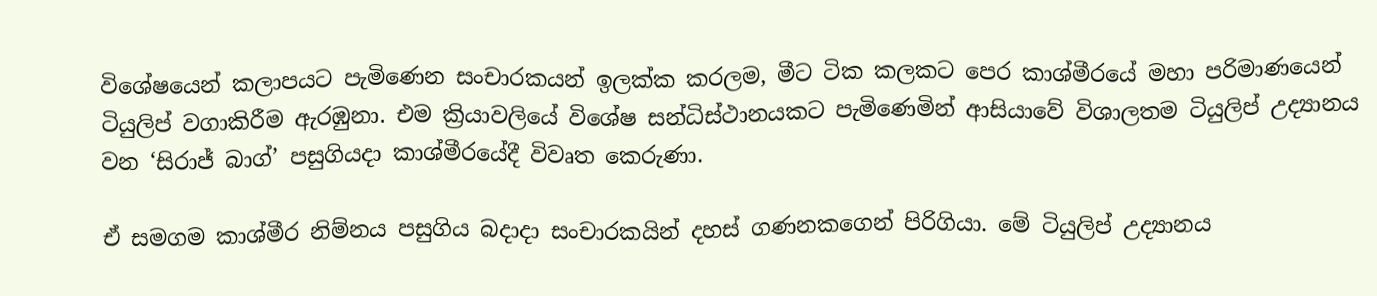විශේෂයෙන් කලාපයට පැමිණෙන සංචාරකයන් ඉලක්ක කරලම, මීට ටික කලකට පෙර කාශ්මීරයේ මහා පරිමාණයෙන් ටියුලිප් වගාකිරීම ඇරඹුනා. එම ක්‍රියාවලියේ විශේෂ සන්ධිස්ථානයකට පැමිණෙමින් ආසියාවේ විශාලතම ටියුලිප් උද්‍යානය වන ‘සිරාජ් බාග්’ පසුගියදා කාශ්මීරයේදී විවෘත කෙරුණා.

ඒ සමගම කාශ්මීර නිම්නය පසුගිය බදාදා සංචාරකයින් දහස් ගණනකගෙන් පිරිගියා. මේ ටියුලිප් උද්‍යානය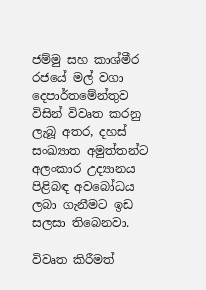ජම්මු සහ කාශ්මීර රජයේ මල් වගා දෙපාර්තමේන්තුව විසින් විවෘත කරනු ලැබූ අතර, දහස් සංඛ්‍යාත අමුත්තන්ට අලංකාර උද්‍යානය පිළිබඳ අවබෝධය ලබා ගැනීමට ඉඩ සලසා තිබෙනවා.

විවෘත කිරීමත්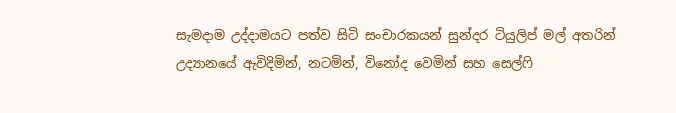සැමදාම උද්දාමයට පත්ව සිටි සංචාරකයන් සුන්දර ටියුලිප් මල් අතරින් උද්‍යානයේ ඇවිදිමින්, නටමින්, විනෝද වෙමින් සහ සෙල්ෆි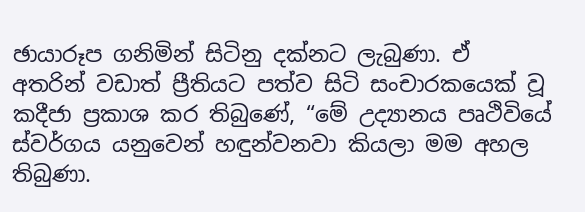ඡායාරූප ගනිමින් සිටිනු දක්නට ලැබුණා. ඒ අතරින් වඩාත් ප්‍රීතියට පත්ව සිටි සංචාරකයෙක් වූ කදීජා ප්‍රකාශ කර තිබුණේ, “මේ උද්‍යානය පෘථිවියේ ස්වර්ගය යනුවෙන් හඳුන්වනවා කියලා මම අහල තිබුණා.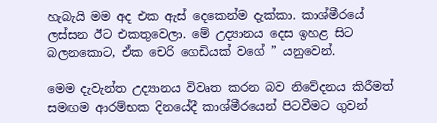හැබැයි මම අද එක ඇස් දෙකෙන්ම දැක්කා. කාශ්මීරයේ ලස්සන ඊට එකතුවෙලා. මේ උද්‍යානය දෙස ඉහළ සිට බලනකොට, ඒක චෙරි ගෙඩියක් වගේ ” යනුවෙන්.

මෙම දැවැන්ත උද්‍යානය විවෘත කරන බව නිවේදනය කිරීමත් සමඟම ආරම්භක දිනයේදී කාශ්මීරයෙන් පිටවීමට ගුවන්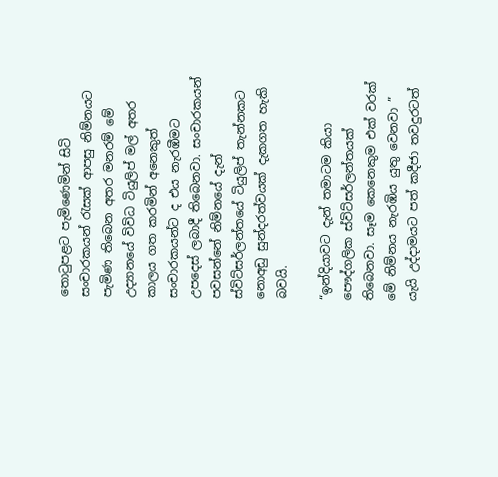තොටුපළට පැමිණෙමින් සිටි සංචාරකයන් රැසක් ආපසු නිම්නයට පැමිණ තිබෙන අතර මනරම් මේ උද්‍යානයේ විවිධ ටියුලිප් මල් අතර කාලය ගත කරමින් අනෙකුත් සංචාරකයන්ට ද එය නැරඹීමට උපදෙස් ලබාදී තිබෙනවා. සංචාරකයන් පවසන්නේ නිම්නයේ දැන් ස්විට්සර්ලන්තයේ ටියුලිප් තැන්නකට නොඅඩු සුන්දරත්වයක් දැකගත හැකි බවයි.

“ඉන්දියාවට දැන් තමාටම කියා පෞද්ගලික ස්විට්සර්ලන්තයක් තිබෙනවා. සෑම කෙනෙකුම එක් වරක් මේ නිම්නය නැරඹිය යුතු වෙනවා ” යැයි උද්දාමයට පත් කදීජා තවදුරටත්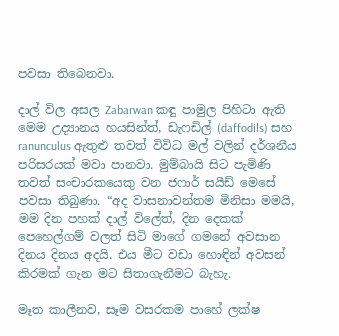පවසා තිබෙනවා.

දාල් විල අසල Zabarwan කඳු පාමුල පිහිටා ඇති මෙම උද්‍යානය හයසින්ත්, ඩැෆඩිල් (daffodils) සහ ranunculus ඇතුළු තවත් විවිධ මල් වලින් දර්ශනීය පරිසරයක් මවා පානවා. මුම්බායි සිට පැමිණි තවත් සංචාරකයෙකු වන ජෆාර් සයීඩ් මෙසේ පවසා තිබුණා. “අද වාසනාවන්තම මිනිසා මමයි, මම දින පහක් දාල් විලේත්, දින දෙකක් පෙහෙල්ගම් වලත් සිටි මාගේ ගමනේ අවසාන දිනය දිනය අදයි. එය මීට වඩා හොඳින් අවසන් කිරමක් ගැන මට සිතාගැනීමට බැහැ.

මෑත කාලීනව, සෑම වසරකම පාහේ ලක්ෂ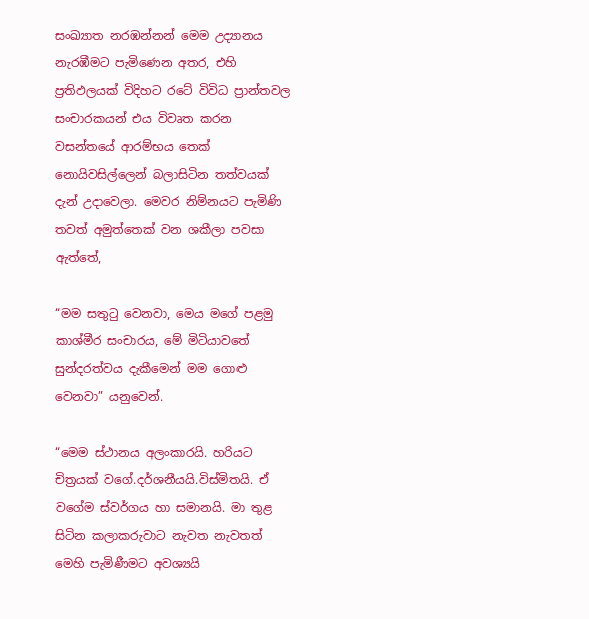සංඛ්‍යාත නරඹන්නන් මෙම උද්‍යානය නැරඹීමට පැමිණෙන අතර, එහි ප්‍රතිඵලයක් විදිහට රටේ විවිධ ප්‍රාන්තවල සංචාරකයන් එය විවෘත කරන වසන්තයේ ආරම්භය තෙක් නොයිවසිල්ලෙන් බලාසිටින තත්වයක් දැන් උදාවෙලා. මෙවර නිම්නයට පැමිණි තවත් අමුත්තෙක් වන ශකීලා පවසා ඇත්තේ,

“මම සතුටු වෙනවා, මෙය මගේ පළමු කාශ්මීර සංචාරය, මේ මිටියාවතේ සුන්දරත්වය දැකීමෙන් මම ගොළු වෙනවා” යනුවෙන්.

“මෙම ස්ථානය අලංකාරයි. හරියට චිත්‍රයක් වගේ.දර්ශනීයයි.විස්මිතයි. ඒ වගේම ස්වර්ගය හා සමානයි. මා තුළ සිටින කලාකරුවාට නැවත නැවතත් මෙහි පැමිණීමට අවශ්‍යයි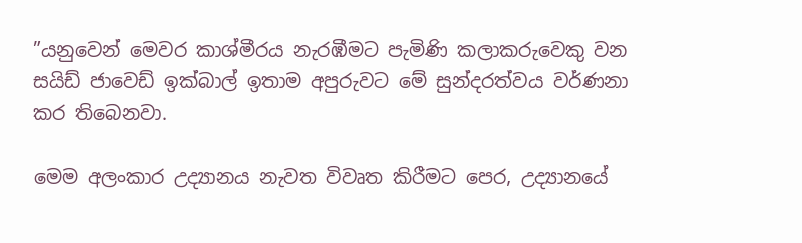”යනුවෙන් මෙවර කාශ්මීරය නැරඹීමට පැමිණි කලාකරුවෙකු වන සයිඩ් ජාවෙඩ් ඉක්බාල් ඉතාම අපුරුවට මේ සුන්දරත්වය වර්ණනා කර තිබෙනවා.

මෙම අලංකාර උද්‍යානය නැවත විවෘත කිරීමට පෙර, උද්‍යානයේ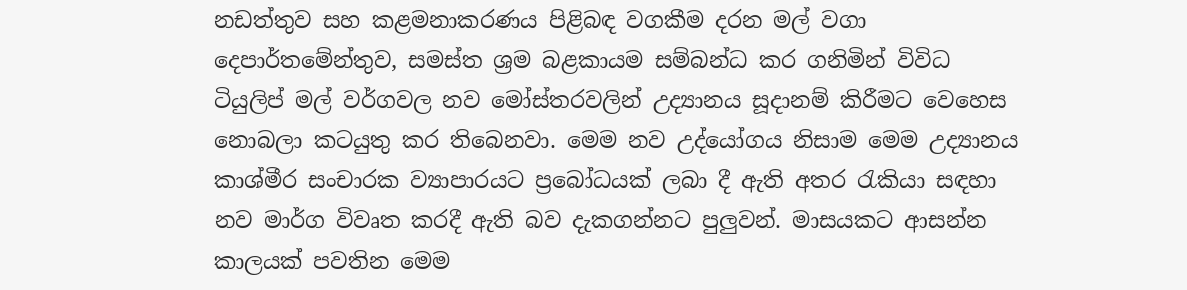නඩත්තුව සහ කළමනාකරණය පිළිබඳ වගකීම දරන මල් වගා දෙපාර්තමේන්තුව, සමස්ත ශ්‍රම බළකායම සම්බන්ධ කර ගනිමින් විවිධ ටියුලිප් මල් වර්ගවල නව මෝස්තරවලින් උද්‍යානය සූදානම් කිරීමට වෙහෙස නොබලා කටයුතු කර තිබෙනවා. මෙම නව උද්යෝගය නිසාම මෙම උද්‍යානය කාශ්මීර සංචාරක ව්‍යාපාරයට ප්‍රබෝධයක් ලබා දී ඇති අතර රැකියා සඳහා නව මාර්ග විවෘත කරදී ඇති බව දැකගන්නට පුලුවන්. මාසයකට ආසන්න කාලයක් පවතින මෙම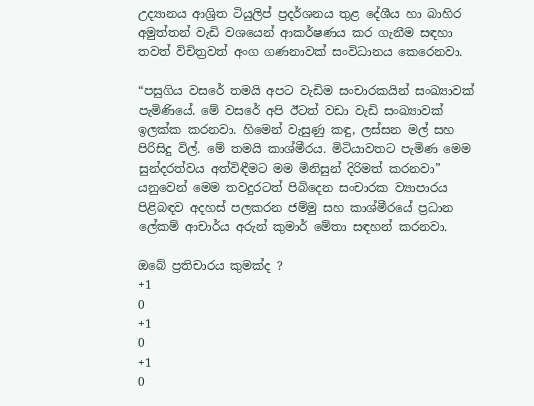උද්‍යානය ආශ්‍රිත ටියුලිප් ප්‍රදර්ශනය තුළ දේශීය හා බාහිර අමුත්තන් වැඩි වශයෙන් ආකර්ෂණය කර ගැනීම සඳහා තවත් විචිත්‍රවත් අංග ගණනාවක් සංවිධානය කෙරෙනවා.

“පසුගිය වසරේ තමයි අපට වැඩිම සංචාරකයින් සංඛ්‍යාවක් පැමිණියේ. මේ වසරේ අපි ඊටත් වඩා වැඩි සංඛ්‍යාවක් ඉලක්ක කරනවා. හිමෙන් වැසුණු කඳු, ලස්සන මල් සහ පිරිසිදු විල්. මේ තමයි කාශ්මීරය. මිටියාවතට පැමිණ මෙම සුන්දරත්වය අත්විඳීමට මම මිනිසුන් දිරිමත් කරනවා” යනුවෙන් මෙම තවදුරටත් පිබිදෙන සංචාරක ව්‍යාපාරය පිළිබඳව අදහස් පලකරන ජම්මු සහ කාශ්මීරයේ ප්‍රධාන ලේකම් ආචාර්ය අරුන් කුමාර් මේතා සඳහන් කරනවා.

ඔබේ ප්‍රතිචාරය කුමක්ද ?
+1
0
+1
0
+1
0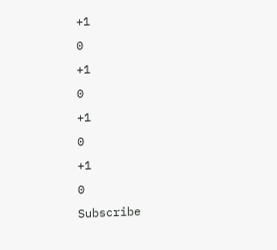+1
0
+1
0
+1
0
+1
0
Subscribe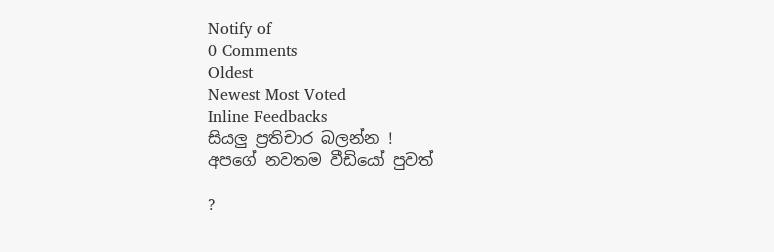Notify of
0 Comments
Oldest
Newest Most Voted
Inline Feedbacks
සියලු ප්‍රතිචාර බලන්න !
අපගේ නවතම වීඩියෝ පුවත්

?